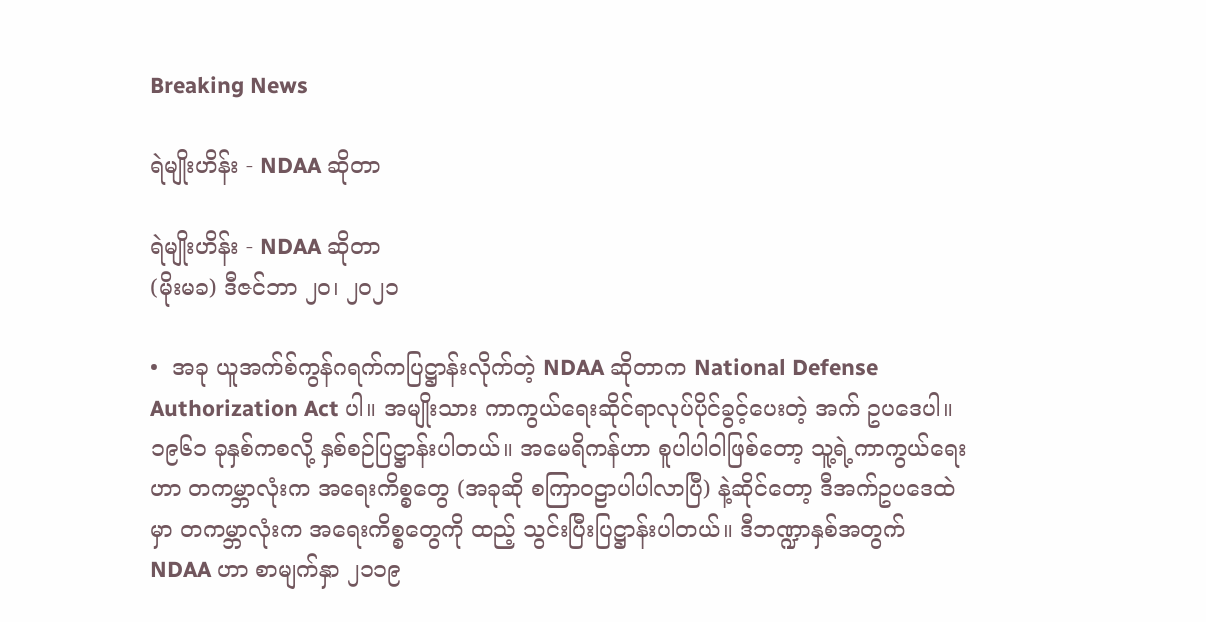Breaking News

ရဲမျိုးဟိန်း - NDAA ဆိုတာ

ရဲမျိုးဟိန်း - NDAA ဆိုတာ
(မိုးမခ) ဒီဇင်ဘာ ၂၀၊ ၂၀၂၁

•  အခု ယူအက်စ်ကွန်ဂရက်ကပြဋ္ဌာန်းလိုက်တဲ့ NDAA ဆိုတာက National Defense Authorization Act ပါ။ အမျိုးသား ကာကွယ်ရေးဆိုင်ရာလုပ်ပိုင်ခွင့်ပေးတဲ့ အက် ဥပဒေပါ။ ၁၉၆၁ ခုနှစ်ကစလို့ နှစ်စဉ်ပြဋ္ဌာန်းပါတယ်။ အမေရိကန်ဟာ စူပါပါဝါဖြစ်တော့ သူ့ရဲ့ကာကွယ်ရေးဟာ တကမ္ဘာလုံးက အရေးကိစ္စတွေ (အခုဆို စကြာဝဠာပါပါလာပြီ) နဲ့ဆိုင်တော့ ဒီအက်ဥပဒေထဲမှာ တကမ္ဘာလုံးက အရေးကိစ္စတွေကို ထည့် သွင်းပြီးပြဋ္ဌာန်းပါတယ်။ ဒီဘဏ္ဍာနှစ်အတွက် NDAA ဟာ စာမျက်နှာ ၂၁၁၉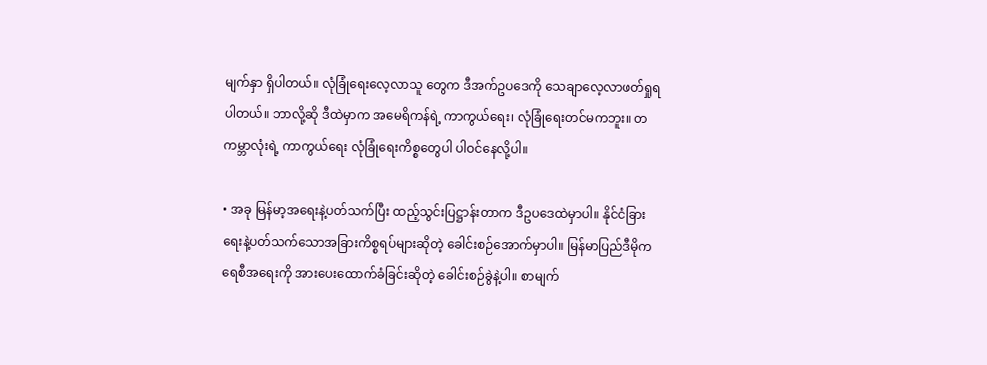မျက်နှာ ရှိပါတယ်။ လုံခြုံရေးလေ့လာသူ တွေက ဒီအက်ဥပဒေကို သေချာလေ့လာဖတ်ရှုရပါတယ်။ ဘာလို့ဆို ဒီထဲမှာက အမေရိကန်ရဲ့ ကာကွယ်ရေး၊ လုံခြုံရေးတင်မကဘူး။ တကမ္ဘာလုံးရဲ့ ကာကွယ်ရေး လုံခြုံရေးကိစ္စတွေပါ ပါဝင်နေလို့ပါ။

• အခု မြန်မာ့‌အရေးနဲ့ပတ်သက်ပြီး ထည့်သွင်းပြဋ္ဌာန်းတာက ဒီဥပဒေထဲမှာပါ။ နိုင်ငံခြားရေးနဲ့ပတ်သက်သောအခြားကိစ္စရပ်များဆိုတဲ့ ခေါင်းစဉ်အောက်မှာပါ။ မြန်မာပြည်ဒီမိုကရေစီအရေးကို အားပေးထောက်ခံခြင်းဆိုတဲ့ ခေါင်းစဉ်ခွဲနဲ့ပါ။ စာမျက်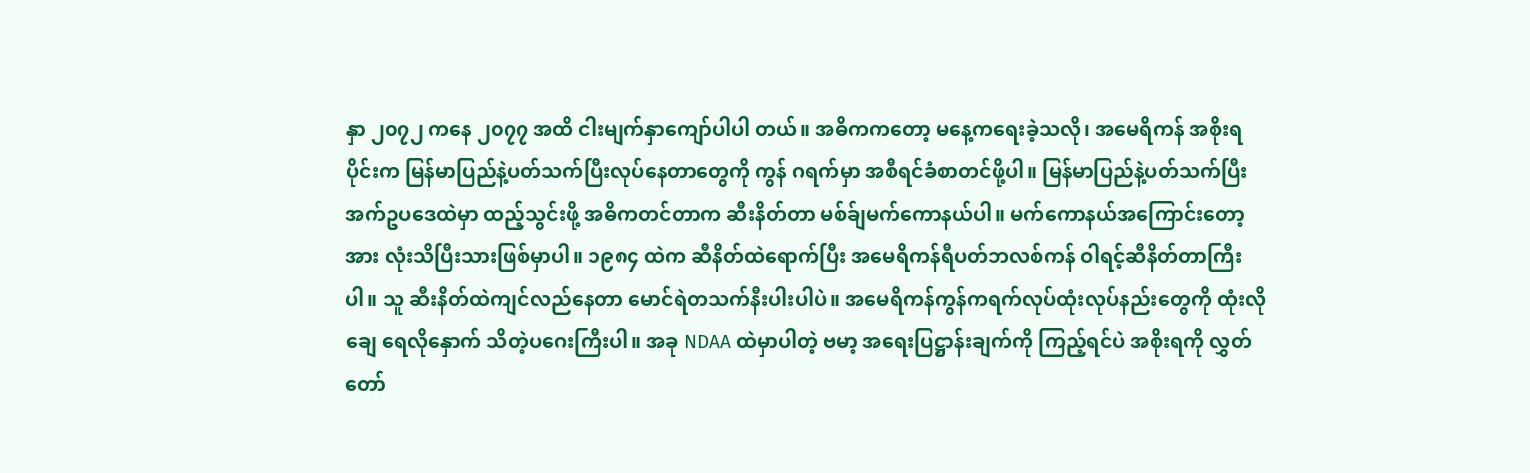နှာ ၂၀၇၂ ကနေ ၂၀၇၇ အထိ ငါးမျက်နှာကျော်ပါပါ တယ်။ အဓိကကတော့ မနေ့ကရေးခဲ့သလို၊ အမေရိကန် အစိုးရပိုင်းက မြန်မာပြည်နဲ့ပတ်သက်ပြီးလုပ်နေတာတွေကို ကွန် ဂရက်မှာ အစီရင်ခံစာတင်ဖို့ပါ။ မြန်မာပြည်နဲ့ပတ်သက်ပြီး အက်ဥပဒေထဲမှာ ထည့်သွင်းဖို့ အဓိကတင်တာက ဆီးနိတ်တာ မစ်ခ်ျမက်ကောနယ်ပါ။ မက်ကောနယ်အကြောင်းတော့အား လုံးသိပြီးသားဖြစ်မှာပါ။ ၁၉၈၄ ထဲက ဆီနိတ်ထဲရောက်ပြီး အမေရိကန်ရီပတ်ဘလစ်ကန် ဝါရင့်ဆီနိတ်တာကြီးပါ။ သူ ဆီးနိတ်ထဲကျင်လည်နေတာ မောင်ရဲတသက်နီးပါးပါပဲ။ အမေရိကန်ကွန်ကရက်လုပ်ထုံးလုပ်နည်းတွေကို ထုံးလိုချေ ရေလိုနှောက် သိတဲ့ပဂေးကြီးပါ။ အခု NDAA ထဲမှာပါတဲ့ ဗမာ့ အရေးပြဋ္ဌာန်းချက်ကို ကြည့်ရင်ပဲ အစိုးရကို လွှတ်တော်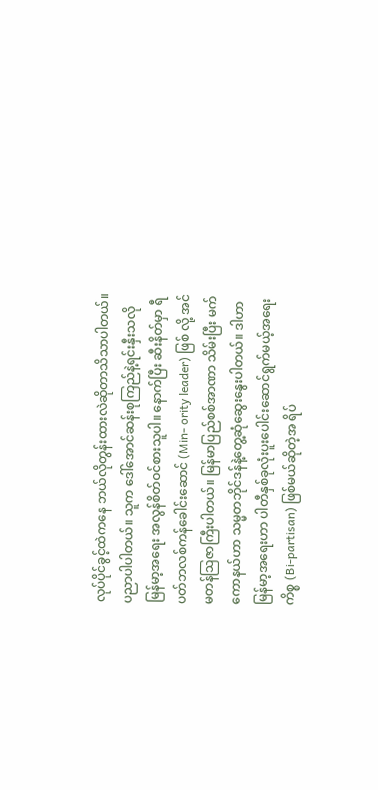လုပ်ပိုင်ခွင့်ထဲကနေ ဘယ်လိုတွန်းထားလဲဆိုတာသိသာပါတယ်။ ပညာပါပါတယ်။ သူက ဒေါ်အောင်ဆန်းစုကြည်နဲ့ရင်းနှီးသလို မြန်မာ့အရေး အလွန်စိတ်ဝင်စားသူပါ။ နောက်ပြီး ဆီးနိတ်မှာ ရီပတ်ဘလစ်ကန်ခေါင်းဆောင် (Min- ority leader) ဖြစ် လို့ အင်မတန်ဩဇာကြီးပါတယ်။ မြန်မာပြည်စစ်အာဏာ သိမ်းပြီး မက်ကောနယ်ဟာ သမ္မတဘိုင်ဒန်နဲ့တွေ့ဆုံဆွေးနွေးပါတယ်။ ဒါဟာ မြန်မာ့အရေးဟာ ပါတီနှစ်ခုလုံးပူးပေါင်းဆောင်ရွက်မယ့်အရေးကိစ္စ (Bi-partisan) ဖြစ်မယ်ဆိုတဲ့အ ရိပ်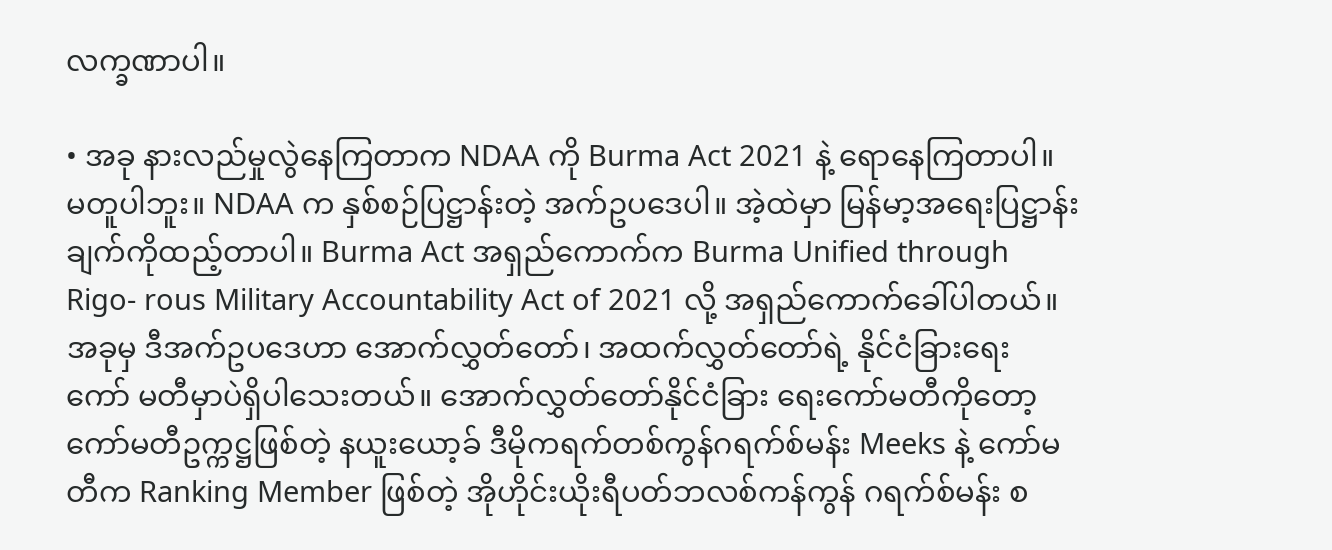လက္ခဏာပါ။

• အခု နားလည်မှုလွဲနေကြတာက NDAA ကို Burma Act 2021 နဲ့ ရောနေကြတာပါ။ မတူပါဘူး။ NDAA က နှစ်စဉ်ပြဋ္ဌာန်းတဲ့ အက်ဥပဒေပါ။ အဲ့ထဲမှာ မြန်မာ့အရေးပြဋ္ဌာန်းချက်ကိုထည့်တာပါ။ Burma Act အရှည်ကောက်က Burma Unified through Rigo- rous Military Accountability Act of 2021 လို့ အရှည်ကောက်ခေါ်ပါတယ်။ အခုမှ ဒီအက်ဥ‌ပဒေဟာ အောက်လွှတ်တော်၊ အထက်လွှတ်တော်ရဲ့ နိုင်ငံခြားရေး ကော် မတီမှာပဲရှိပါသေးတယ်။ အောက်လွှတ်တော်နိုင်ငံခြား ရေးကော်မတီကိုတော့ ကော်မတီဥက္ကဋ္ဌဖြစ်တဲ့ နယူးယော့ခ် ဒီမိုကရက်တစ်ကွန်ဂရက်စ်မန်း Meeks နဲ့ ကော်မတီက Ranking Member ဖြစ်တဲ့ အိုဟိုင်းယိုးရီပတ်ဘလစ်ကန်ကွန် ဂရက်စ်မန်း စ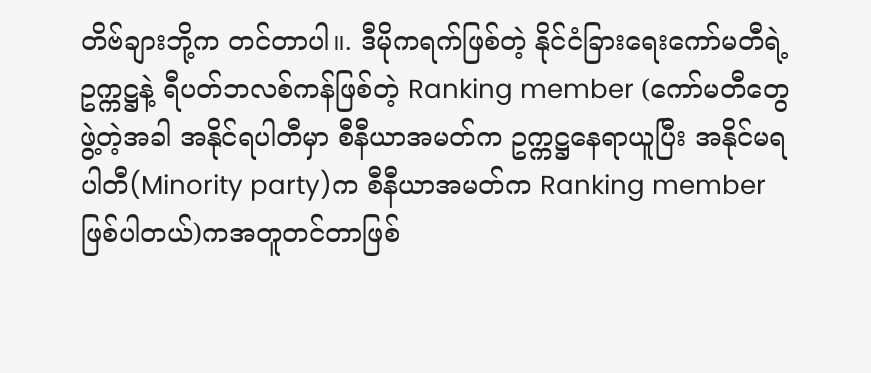တိဗ်ချားဘို့က တင်တာပါ။. ဒီမိုကရက်ဖြစ်တဲ့ နိုင်ငံခြားရေးကော်မတီရဲ့ ဥက္ကဋ္ဌနဲ့ ရီပတ်ဘလစ်ကန်ဖြစ်တဲ့ Ranking member (ကော်မတီတွေဖွဲ့တဲ့အခါ အနိုင်ရပါတီမှာ စီနီယာအမတ်က ဥက္ကဋ္ဌနေရာယူပြီး အနိုင်မရပါတီ(Minority party)က စီနီယာအမတ်က Ranking member ဖြစ်ပါတယ်)ကအတူတင်တာဖြစ်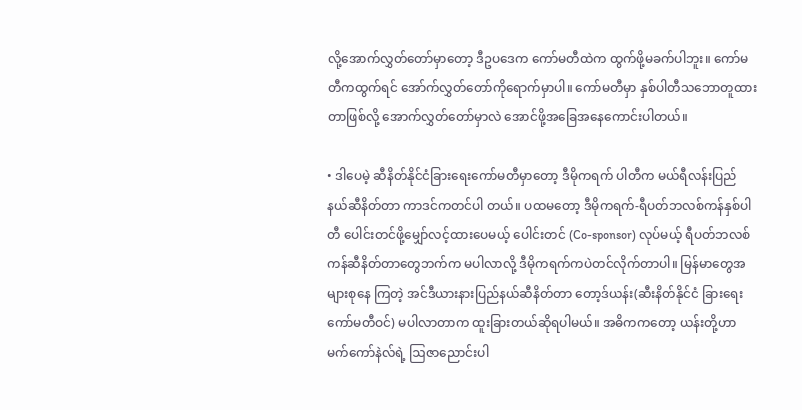လို့အောက်လွှတ်တော်မှာတော့ ဒီဥပဒေက ကော်မတီထဲက ထွက်ဖို့မခက်ပါဘူး။ ကော်မတီကထွက်ရင် အော်က်လွှတ်တော်ကိုရောက်မှာပါ။ ကော်မတီမှာ နှစ်ပါတီသဘောတူထားတာဖြစ်လို့ အောက်လွှတ်တော်မှာလဲ အောင်ဖို့အခြေအနေကောင်းပါတယ်။

• ဒါပေမဲ့ ဆီနိတ်နိုင်ငံခြားရေးကော်မတီမှာတော့ ဒီမိုကရက် ပါတီက မယ်ရီလန်းပြည် နယ်ဆီနိတ်တာ ကာဒင်ကတင်ပါ တယ်။ ပထမတော့ ဒီမိုကရက်-ရီပတ်ဘလစ်ကန်နှစ်ပါတီ ပေါင်းတင်ဖို့မျှော်လင့်ထားပေမယ့် ပေါင်းတင် (Co-sponsor) လုပ်မယ့် ရီပတ်ဘလစ်ကန်ဆီနိတ်တာတွေဘက်က မပါလာလို့ ဒီမိုကရက်ကပဲတင်လိုက်တာပါ။ မြန်မာတွေအများစုနေ ကြတဲ့ အင်ဒီယားနားပြည်နယ်ဆီနိတ်တာ တော့ဒ်ယန်း(ဆီးနိတ်နိုင်ငံ ခြားရေးကော်မတီဝင်) မပါလာတာက ထူးခြားတယ်ဆိုရပါမယ်။ အဓိကကတော့ ယန်းတို့ဟာ မက်ကော်နဲလ်ရဲ့ ဩဇာညောင်းပါ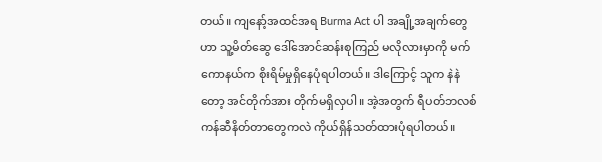တယ်။ ကျနော့်အထင်အရ Burma Act ပါ အချို့အချက်တွေဟာ သူ့မိတ်ဆွေ ဒေါ်အောင်ဆန်းစုကြည် မလိုလားမှာကို မက်ကောနယ်က စိုးရိမ်မှုရှိနေပုံရပါတယ်။ ဒါကြောင့် သူက နဲနဲတော့ အင်တိုက်အား တိုက်မရှိလှပါ။ အဲ့အတွက် ရီပတ်ဘလစ်ကန်ဆီနိတ်တာတွေကလဲ ကိုယ်ရှိန်သတ်ထားပုံရပါတယ်။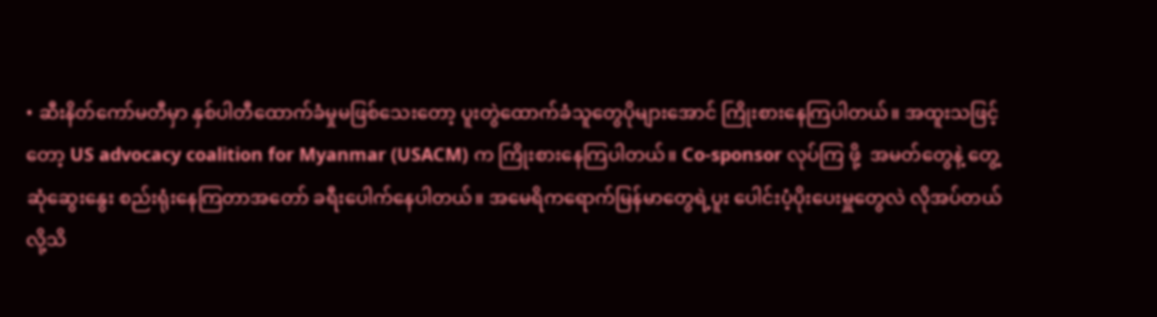• ဆီးနိတ်ကော်မတီမှာ နှစ်ပါတီထောက်ခံမှုမဖြစ်သေးတော့ ပူးတွဲထောက်ခံသူတွေပိုများအောင် ကြိုးစားနေကြပါတယ်။ အထူးသဖြင့်တော့ US advocacy coalition for Myanmar (USACM) က ကြိုးစားနေကြပါတယ်။ Co-sponsor လုပ်ကြ ဖို့  အမတ်တွေနဲ့ တွေ့ဆုံဆွေးနွေး စည်းရုံးနေကြတာအတော် ခရီးပေါက်နေပါတယ်။ အမေရိကရောက်မြန်မာတွေရဲ့ပူး ပေါင်းပံ့ပိုးပေးမှူတွေလဲ လိုအပ်တယ်လို့သိ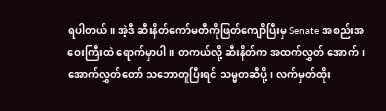ရပါတယ်။ အဲ့ဒီ ဆီးနိတ်ကော်မတီကိုဖြတ်ကျောိပြီးမှ Senate အစည်းအဝေးကြီးထဲ ရောက်မှာပါ။ တကယ်လို့ ဆီးနိတ်က အထက်လွှတ် အောက်၊ အောက်လွှတ်တော် သဘောတူပြီးရင် သမ္မတဆီပို့၊ လက်မှတ်ထိုး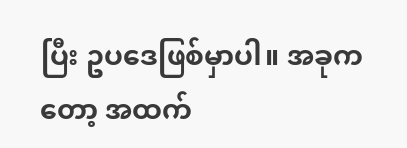ပြီး ဥပဒေဖြစ်မှာပါ။ အခုကတော့ အထက်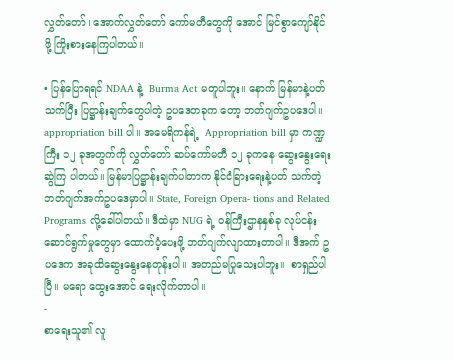လွှတ်တော်၊ အောက်လွှတ်တော် ကော်မတီတွေကို အောင် မြင်စွာကျော်နိုင်ဖို့ ကြိုးစားနေကြပါတယ်။

• ပြန်ပြောရရင် NDAA နဲ့  Burma Act မတူပါဘူး။ နောက် မြန်မာနဲ့ပတ်သက်ပြီး ပြဋ္ဌာန်းချက်တွေပါတဲ့ ဥပဒေတခုက တော့ ဘတ်ဂျက်ဥပဒေပါ။ appropriation bill ပါ။ အမေရိကန်ရဲ့  Appropriation bill မှာ ကဏ္ဍကြီး ၁၂ ခုအတွက်ကို လွှတ်တော် ဆပ်ကော်မတီ ၁၂ ခုကနေ ဆွေးနွေးရေးဆွဲကြ ပါတယ်။ မြန်မာပြဋ္ဌာန်းချက်ပါတာက နိုင်ငံ‌ခြားရေးနဲ့ပတ် သက်တဲ့ ဘတ်ဂျက်အက်ဥပဒေမှာပါ။ State, Foreign Opera- tions and Related Programs လို့ခေါ်ပါတယ်။ ဒီထဲမှာ NUG ရဲ့ ဝန်ကြီးဌာနနှစ်ခု လုပ်ငန်းဆောင်ရွက်မှုတွေမှာ ထောက်ပံ့ပေးဖို့ ဘတ်ဂျက်လျာထားတာပါ။ ဒီအက် ဥပဒေက အခုထိဆွေးနွေးနေတုန်းပါ။ အတည်မပြုသေးပါဘူး။  စာရှည်ပါပြီ။ မရော ထွေးအောင် ရေးလိုက်တာပါ။
-
စာရေးသူ၏ လူ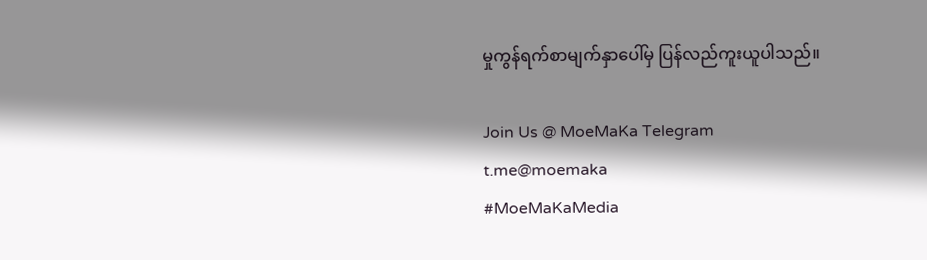မှုကွန်ရက်စာမျက်နှာပေါ်မှ ပြန်လည်ကူးယူပါသည်။

Join Us @ MoeMaKa Telegram
t.me@moemaka
#MoeMaKaMedia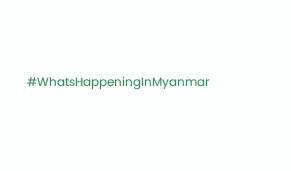#WhatsHappeningInMyanmar